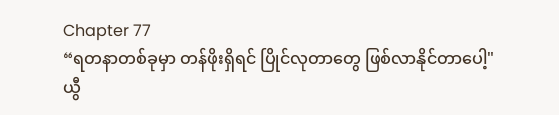Chapter 77
“ရတနာတစ်ခုမှာ တန်ဖိုးရှိရင် ပြိုင်လုတာတွေ ဖြစ်လာနိုင်တာပေါ့"
ယွီ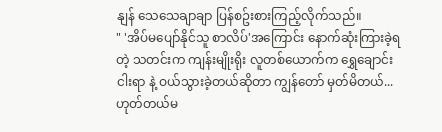နျန် သေသေချာချာ ပြန်စဥ်းစားကြည့်လိုက်သည်။
" 'အိပ်မပျော်နိုင်သူ စာလိပ်'အကြောင်း နောက်ဆုံးကြားခဲ့ရတဲ့ သတင်းက ကျန်းမျိုးရိုး လူတစ်ယောက်က ရွှေချောင်းငါးရာ နဲ့ ဝယ်သွားခဲ့တယ်ဆိုတာ ကျွန်တော် မှတ်မိတယ်... ဟုတ်တယ်မ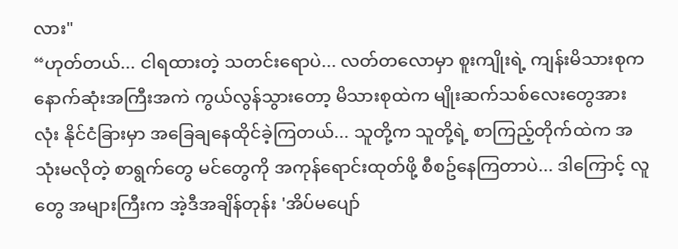လား"
“ဟုတ်တယ်... ငါရထားတဲ့ သတင်းရောပဲ... လတ်တလောမှာ စူးကျိုးရဲ့ ကျန်းမိသားစုက နောက်ဆုံးအကြီးအကဲ ကွယ်လွန်သွားတော့ မိသားစုထဲက မျိုးဆက်သစ်လေးတွေအားလုံး နိုင်ငံခြားမှာ အခြေချနေထိုင်ခဲ့ကြတယ်... သူတို့က သူတို့ရဲ့ စာကြည့်တိုက်ထဲက အသုံးမလိုတဲ့ စာရွက်တွေ မင်တွေကို အကုန်ရောင်းထုတ်ဖို့ စီစဥ်နေကြတာပဲ... ဒါကြောင့် လူတွေ အများကြီးက အဲ့ဒီအချိန်တုန်း 'အိပ်မပျော်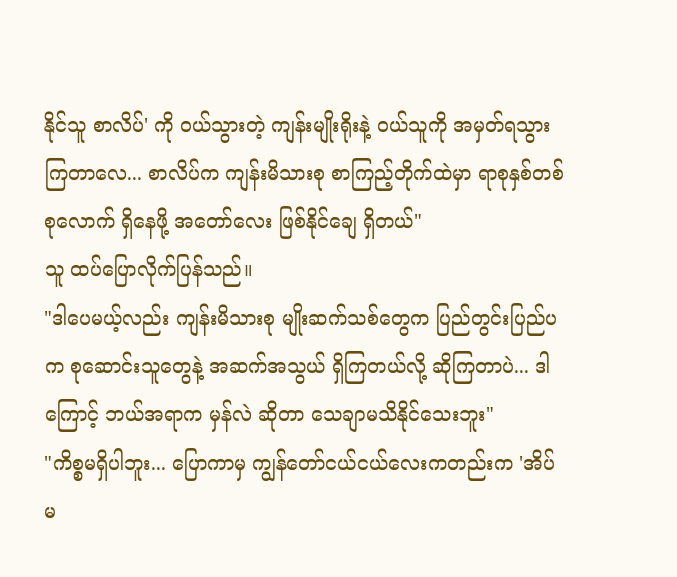နိုင်သူ စာလိပ်' ကို ဝယ်သွားတဲ့ ကျန်းမျိုးရိုးနဲ့ ဝယ်သူကို အမှတ်ရသွားကြတာလေ... စာလိပ်က ကျန်းမိသားစု စာကြည့်တိုက်ထဲမှာ ရာစုနှစ်တစ်စုလောက် ရှိနေဖို့ အတော်လေး ဖြစ်နိုင်ချေ ရှိတယ်"
သူ ထပ်ပြောလိုက်ပြန်သည်။
"ဒါပေမယ့်လည်း ကျန်းမိသားစု မျိုးဆက်သစ်တွေက ပြည်တွင်းပြည်ပက စုဆောင်းသူတွေနဲ့ အဆက်အသွယ် ရှိကြတယ်လို့ ဆိုကြတာပဲ... ဒါကြောင့် ဘယ်အရာက မှန်လဲ ဆိုတာ သေချာမသိနိုင်သေးဘူး"
"ကိစ္စမရှိပါဘူး... ပြောကာမှ ကျွန်တော်ငယ်ငယ်လေးကတည်းက 'အိပ်မ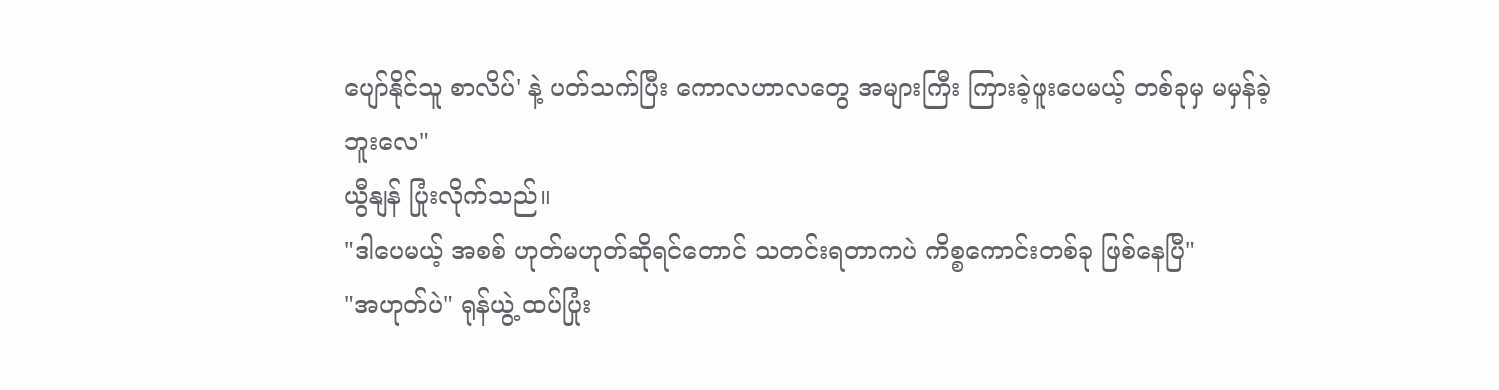ပျော်နိုင်သူ စာလိပ်' နဲ့ ပတ်သက်ပြီး ကောလဟာလတွေ အများကြီး ကြားခဲ့ဖူးပေမယ့် တစ်ခုမှ မမှန်ခဲ့ဘူးလေ"
ယွီနျန် ပြုံးလိုက်သည်။
"ဒါပေမယ့် အစစ် ဟုတ်မဟုတ်ဆိုရင်တောင် သတင်းရတာကပဲ ကိစ္စကောင်းတစ်ခု ဖြစ်နေပြီ"
"အဟုတ်ပဲ" ရုန်ယွဲ့ ထပ်ပြုံး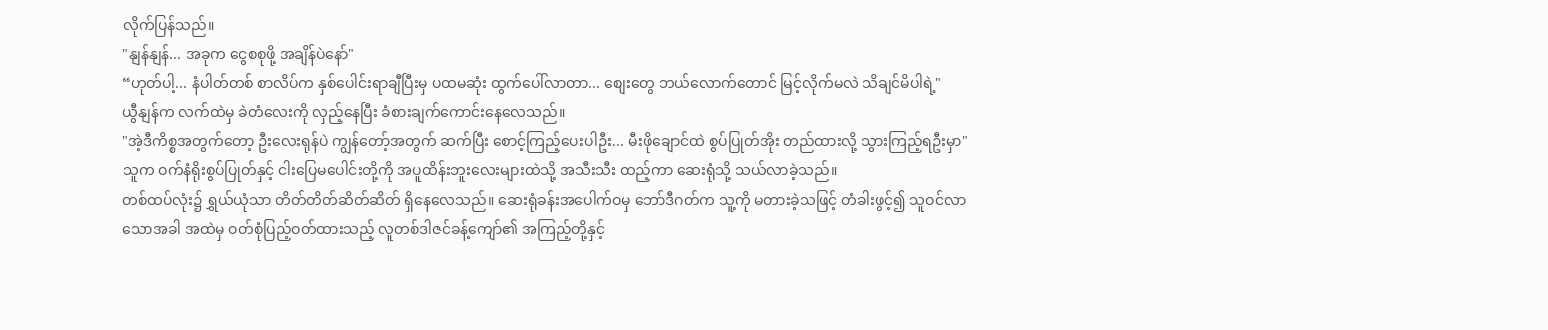လိုက်ပြန်သည်။
"နျန်နျန်... အခုက ငွေစစုဖို့ အချိန်ပဲနော်"
“ဟုတ်ပါ့... နံပါတ်တစ် စာလိပ်က နှစ်ပေါင်းရာချီပြီးမှ ပထမဆုံး ထွက်ပေါ်လာတာ... စျေးတွေ ဘယ်လောက်တောင် မြင့်လိုက်မလဲ သိချင်မိပါရဲ့"
ယွီနျန်က လက်ထဲမှ ခဲတံလေးကို လှည့်နေပြီး ခံစားချက်ကောင်းနေလေသည်။
"အဲ့ဒီကိစ္စအတွက်တော့ ဦးလေးရုန်ပဲ ကျွန်တော့်အတွက် ဆက်ပြီး စောင့်ကြည့်ပေးပါဦး... မီးဖိုချောင်ထဲ စွပ်ပြုတ်အိုး တည်ထားလို့ သွားကြည့်ရဦးမှာ"
သူက ဝက်နံရိုးစွပ်ပြုတ်နှင့် ငါးပြေမပေါင်းတို့ကို အပူထိန်းဘူးလေးများထဲသို့ အသီးသီး ထည့်ကာ ဆေးရုံသို့ သယ်လာခဲ့သည်။
တစ်ထပ်လုံး၌ ရွှယ်ယုံသာ တိတ်တိတ်ဆိတ်ဆိတ် ရှိနေလေသည်။ ဆေးရုံခန်းအပေါက်ဝမှ ဘော်ဒီဂတ်က သူ့ကို မတားခဲ့သဖြင့် တံခါးဖွင့်၍ သူဝင်လာသောအခါ အထဲမှ ဝတ်စုံပြည့်ဝတ်ထားသည့် လူတစ်ဒါဇင်ခန့်ကျော်၏ အကြည့်တို့နှင့်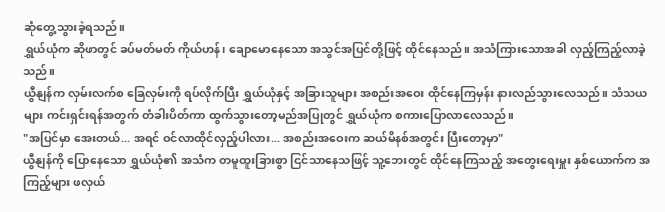ဆုံတွေ့သွားခဲ့ရသည်။
ရွှယ်ယုံက ဆိုဖာတွင် ခပ်မတ်မတ် ကိုယ်ဟန်၊ ချောမောနေသော အသွင်အပြင်တို့ဖြင့် ထိုင်နေသည်။ အသံကြားသောအခါ လှည့်ကြည့်လာခဲ့သည်။
ယွီနျန်က လှမ်းလက်စ ခြေလှမ်းကို ရပ်လိုက်ပြီး ရွှယ်ယုံနှင့် အခြားသူများ အစည်းအဝေး ထိုင်နေကြမှန်း နားလည်သွားလေသည်။ သံသယများ ကင်းရှင်းရန်အတွက် တံခါးပိတ်ကာ ထွက်သွားတော့မည်အပြုတွင် ရွှယ်ယုံက စကားပြောလာလေသည်။
"အပြင်မှာ အေးတယ်... အရင် ဝင်လာထိုင်လှည့်ပါလား... အစည်းအဝေးက ဆယ်မိနစ်အတွင်း ပြီးတော့မှာ"
ယွီနျန်ကို ပြောနေသော ရွှယ်ယုံ၏ အသံက တမူထူးခြားစွာ ငြင်သာနေသဖြင့် သူ့ဘေးတွင် ထိုင်နေကြသည့် အတွေးရေးမှူး နှစ်ယောက်က အကြည့်များ ဖလှယ်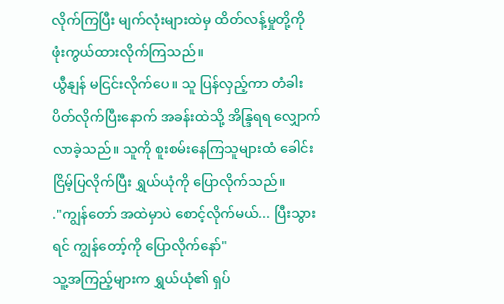လိုက်ကြပြီး မျက်လုံးများထဲမှ ထိတ်လန့်မှုတို့ကို ဖုံးကွယ်ထားလိုက်ကြသည်။
ယွီနျန် မငြင်းလိုက်ပေ။ သူ ပြန်လှည့်ကာ တံခါး ပိတ်လိုက်ပြီးနောက် အခန်းထဲသို့ အိန္ဒြရရ လျှောက်လာခဲ့သည်။ သူကို စူးစမ်းနေကြသူများထံ ခေါင်းငြိမ့်ပြလိုက်ပြီး ရွှယ်ယုံကို ပြောလိုက်သည်။
."ကျွန်တော် အထဲမှာပဲ စောင့်လိုက်မယ်... ပြီးသွားရင် ကျွန်တော့်ကို ပြောလိုက်နော်"
သူ့အကြည့်များက ရွှယ်ယုံ၏ ရှပ်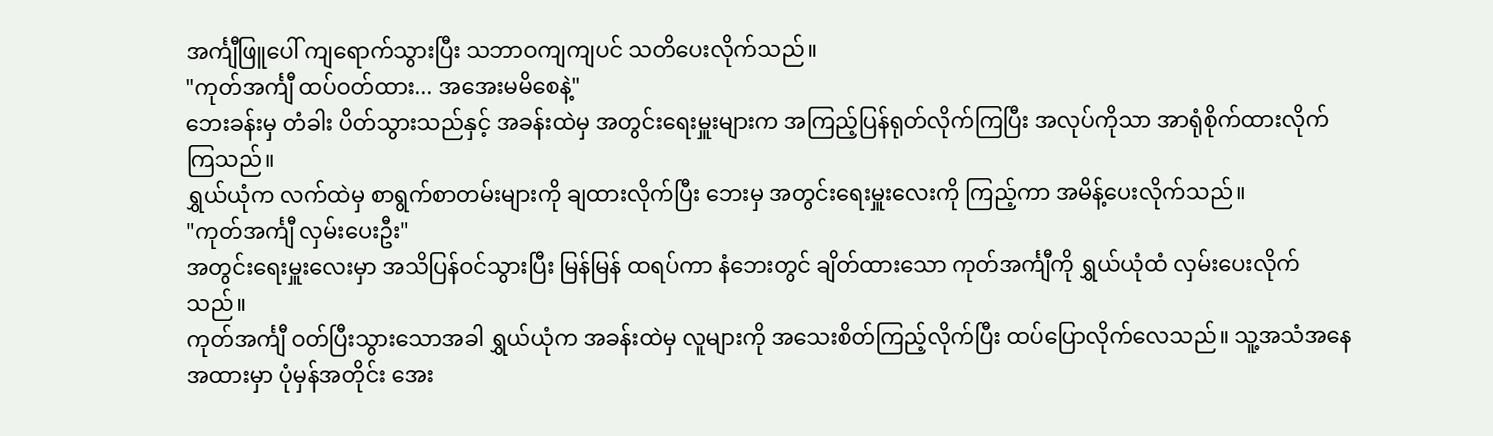အင်္ကျီဖြူပေါ် ကျရောက်သွားပြီး သဘာဝကျကျပင် သတိပေးလိုက်သည်။
"ကုတ်အင်္ကျီ ထပ်ဝတ်ထား... အအေးမမိစေနဲ့"
ဘေးခန်းမှ တံခါး ပိတ်သွားသည်နှင့် အခန်းထဲမှ အတွင်းရေးမှူးများက အကြည့်ပြန်ရုတ်လိုက်ကြပြီး အလုပ်ကိုသာ အာရုံစိုက်ထားလိုက်ကြသည်။
ရွှယ်ယုံက လက်ထဲမှ စာရွက်စာတမ်းများကို ချထားလိုက်ပြီး ဘေးမှ အတွင်းရေးမှူးလေးကို ကြည့်ကာ အမိန့်ပေးလိုက်သည်။
"ကုတ်အင်္ကျီ လှမ်းပေးဦး"
အတွင်းရေးမှူးလေးမှာ အသိပြန်ဝင်သွားပြီး မြန်မြန် ထရပ်ကာ နံဘေးတွင် ချိတ်ထားသော ကုတ်အင်္ကျီကို ရွှယ်ယုံထံ လှမ်းပေးလိုက်သည်။
ကုတ်အင်္ကျီ ဝတ်ပြီးသွားသောအခါ ရွှယ်ယုံက အခန်းထဲမှ လူများကို အသေးစိတ်ကြည့်လိုက်ပြီး ထပ်ပြောလိုက်လေသည်။ သူ့အသံအနေအထားမှာ ပုံမှန်အတိုင်း အေး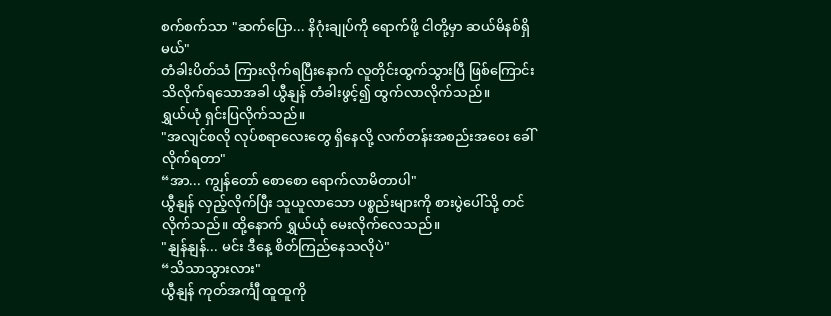စက်စက်သာ "ဆက်ပြော... နိဂုံးချုပ်ကို ရောက်ဖို့ ငါတို့မှာ ဆယ်မိနစ်ရှိမယ်"
တံခါးပိတ်သံ ကြားလိုက်ရပြီးနောက် လူတိုင်းထွက်သွားပြီ ဖြစ်ကြောင်း သိလိုက်ရသောအခါ ယွီနျန် တံခါးဖွင့်၍ ထွက်လာလိုက်သည်။
ရွှယ်ယုံ ရှင်းပြလိုက်သည်။
"အလျင်စလို လုပ်စရာလေးတွေ ရှိနေလို့ လက်တန်းအစည်းအဝေး ခေါ်လိုက်ရတာ"
“အာ... ကျွန်တော် စောစော ရောက်လာမိတာပါ"
ယွီနျန် လှည့်လိုက်ပြီး သူယူလာသော ပစ္စည်းများကို စားပွဲပေါ်သို့ တင်လိုက်သည်။ ထို့နောက် ရွှယ်ယုံ မေးလိုက်လေသည်။
"နျန်နျန်... မင်း ဒီနေ့ စိတ်ကြည်နေသလိုပဲ"
“သိသာသွားလား"
ယွီနျန် ကုတ်အင်္ကျီ ထူထူကို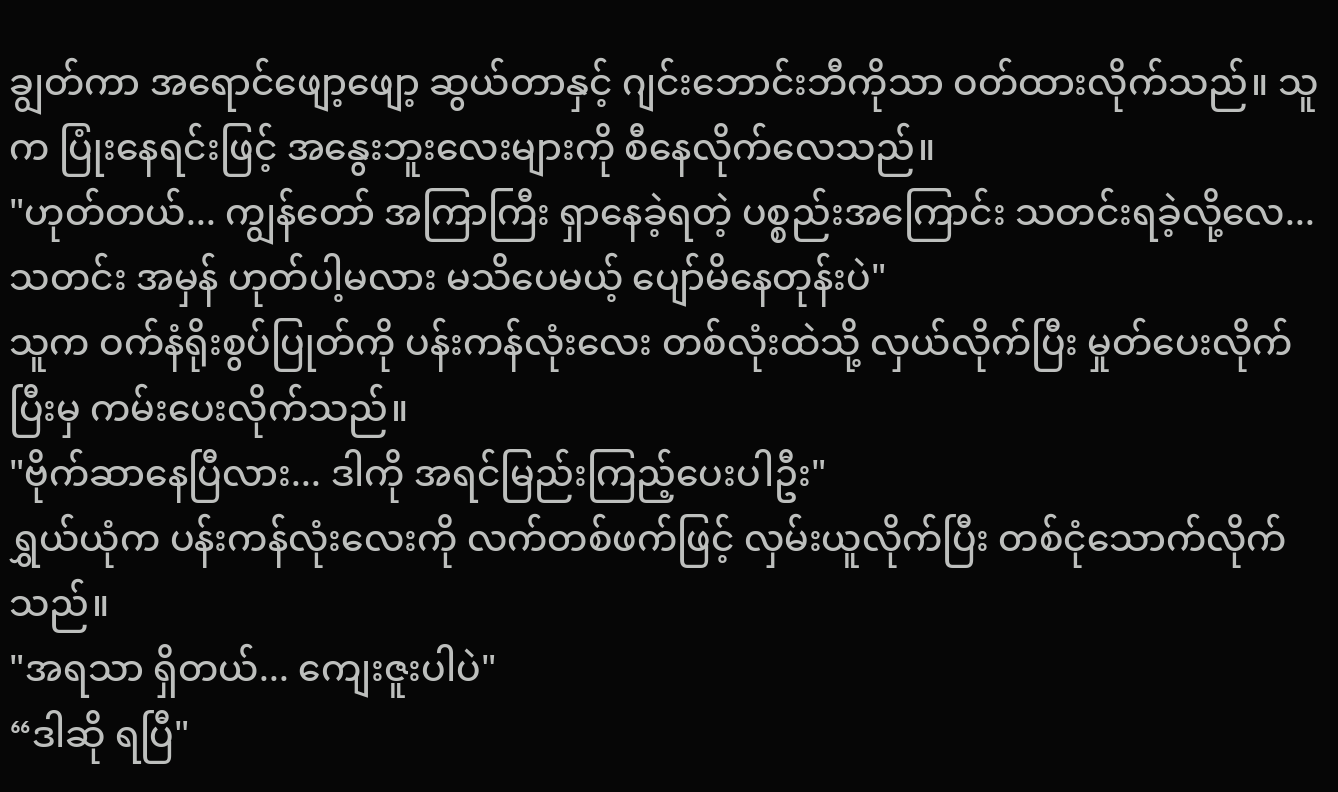ချွတ်ကာ အရောင်ဖျော့ဖျော့ ဆွယ်တာနှင့် ဂျင်းဘောင်းဘီကိုသာ ဝတ်ထားလိုက်သည်။ သူက ပြုံးနေရင်းဖြင့် အနွေးဘူးလေးများကို စီနေလိုက်လေသည်။
"ဟုတ်တယ်... ကျွန်တော် အကြာကြီး ရှာနေခဲ့ရတဲ့ ပစ္စည်းအကြောင်း သတင်းရခဲ့လို့လေ... သတင်း အမှန် ဟုတ်ပါ့မလား မသိပေမယ့် ပျော်မိနေတုန်းပဲ"
သူက ဝက်နံရိုးစွပ်ပြုတ်ကို ပန်းကန်လုံးလေး တစ်လုံးထဲသို့ လှယ်လိုက်ပြီး မှုတ်ပေးလိုက်ပြီးမှ ကမ်းပေးလိုက်သည်။
"ဗိုက်ဆာနေပြီလား... ဒါကို အရင်မြည်းကြည့်ပေးပါဦး"
ရွှယ်ယုံက ပန်းကန်လုံးလေးကို လက်တစ်ဖက်ဖြင့် လှမ်းယူလိုက်ပြီး တစ်ငုံသောက်လိုက်သည်။
"အရသာ ရှိတယ်... ကျေးဇူးပါပဲ"
“ဒါဆို ရပြီ"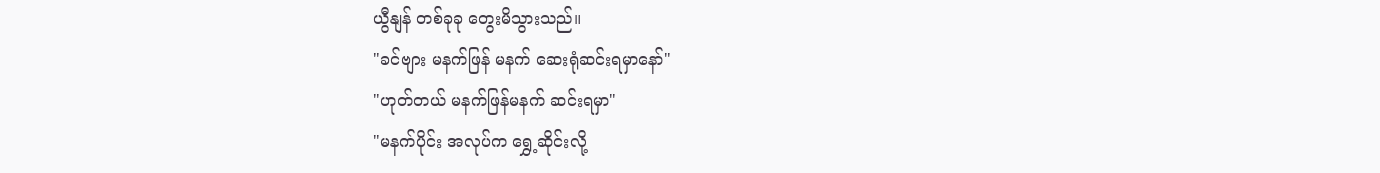ယွီနျန် တစ်ခုခု တွေးမိသွားသည်။
"ခင်ဗျား မနက်ဖြန် မနက် ဆေးရုံဆင်းရမှာနော်"
"ဟုတ်တယ် မနက်ဖြန်မနက် ဆင်းရမှာ"
"မနက်ပိုင်း အလုပ်က ရွှေ့ဆိုင်းလို့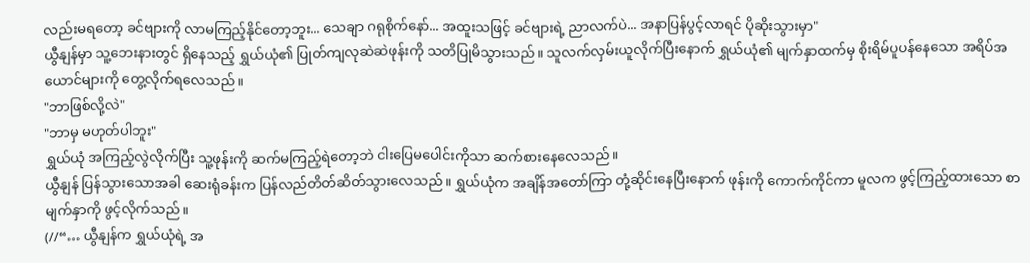လည်းမရတော့ ခင်ဗျားကို လာမကြည့်နိုင်တော့ဘူး... သေချာ ဂရုစိုက်နော်... အထူးသဖြင့် ခင်ဗျားရဲ့ ညာလက်ပဲ... အနာပြန်ပွင့်လာရင် ပိုဆိုးသွားမှာ"
ယွီနျန်မှာ သူ့ဘေးနားတွင် ရှိနေသည့် ရွှယ်ယုံ၏ ပြုတ်ကျလုဆဲဆဲဖုန်းကို သတိပြုမိသွားသည်။ သူလက်လှမ်းယူလိုက်ပြီးနောက် ရွှယ်ယုံ၏ မျက်နှာထက်မှ စိုးရိမ်ပူပန်နေသော အရိပ်အယောင်များကို တွေ့လိုက်ရလေသည်။
"ဘာဖြစ်လို့လဲ"
"ဘာမှ မဟုတ်ပါဘူး"
ရွှယ်ယုံ အကြည့်လွဲလိုက်ပြီး သူ့ဖုန်းကို ဆက်မကြည့်ရဲတော့ဘဲ ငါးပြေမပေါင်းကိုသာ ဆက်စားနေလေသည်။
ယွီနျန် ပြန်သွားသောအခါ ဆေးရုံခန်းက ပြန်လည်တိတ်ဆိတ်သွားလေသည်။ ရွှယ်ယုံက အချိန်အတော်ကြာ တုံ့ဆိုင်းနေပြီးနောက် ဖုန်းကို ကောက်ကိုင်ကာ မူလက ဖွင့်ကြည့်ထားသော စာမျက်နှာကို ဖွင့်လိုက်သည်။
(//“… ယွီနျန်က ရွှယ်ယုံရဲ့ အ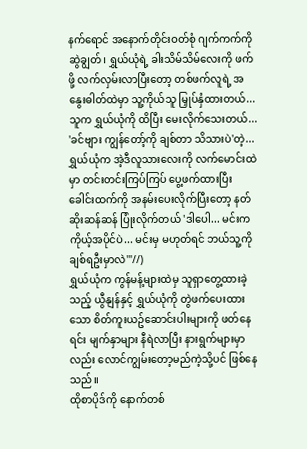နက်ရောင် အနောက်တိုင်းဝတ်စုံ ဂျက်ကက်ကို ဆွဲချွတ်၊ ရွှယ်ယုံရဲ့ ခါးသိမ်သိမ်လေးကို ဖက်ဖို့ လက်လှမ်းလာပြီးတော့ တစ်ဖက်လူရဲ့ အနွေးဓါတ်ထဲမှာ သူ့ကိုယ်သူ မြှုပ်နှံထားတယ်... သူက ရွှယ်ယုံကို ထိပြီး မေးလိုက်သေးတယ်... 'ခင်ဗျား ကျွန်တော့်ကို ချစ်တာ သိသားပဲ'တဲ့...
ရွှယ်ယုံက အဲ့ဒီလူသားလေးကို လက်မောင်းထဲမှာ တင်းတင်းကြပ်ကြပ် ပွေ့ဖက်ထားပြီး ခေါင်းထက်ကို အနမ်းပေးလိုက်ပြီးတော့ နတ်ဆိုးဆန်ဆန် ပြုံးလိုက်တယ် 'ဒါပေါ... မင်းက ကိုယ့်အပိုင်ပဲ... မင်းမှ မဟုတ်ရင် ဘယ်သူ့ကို ချစ်ရဦးမှာလဲ'"//)
ရွှယ်ယုံက ကွန်မန့်များထဲမှ သူရှာတွေ့ထားခဲ့သည့် ယွီနျန်နှင့် ရွှယ်ယုံကို တွဲဖက်ပေးထားသော စိတ်ကူးယဥ်ဆောင်းပါးများကို ဖတ်နေရင်း မျက်နှာများ နီရဲလာပြီး နားရွက်များမှာလည်း လောင်ကျွမ်းတော့မည်ကဲ့သို့ပင် ဖြစ်နေသည်။
ထိုစာပိုဒ်ကို နောက်တစ်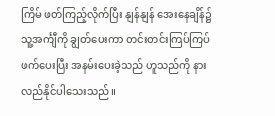ကြိမ် ဖတ်ကြည့်လိုက်ပြီး နျန်နျန် အေးနေချိန်၌ သူ့အင်္ကျီကို ချွတ်ပေးကာ တင်းတင်းကြပ်ကြပ် ဖက်ပေးပြီး အနမ်းပေးခဲ့သည် ဟူသည်ကို နားလည်နိုင်ပါသေးသည်။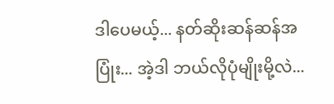ဒါပေမယ့်... နတ်ဆိုးဆန်ဆန်အပြုံး... အဲ့ဒါ ဘယ်လိုပုံမျိုးမို့လဲ...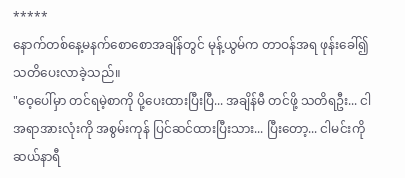*****
နောက်တစ်နေ့မနက်စောစောအချိန်တွင် မုန့်ယွမ်က တာဝန်အရ ဖုန်းခေါ်၍ သတိပေးလာခဲ့သည်။
"ဝေ့ပေါ်မှာ တင်ရမဲ့စာကို ပို့ပေးထားပြီးပြီ... အချိန်မီ တင်ဖို့ သတိရဦး... ငါ အရာအားလုံးကို အစွမ်းကုန် ပြင်ဆင်ထားပြီးသား... ပြီးတော့... ငါမင်းကို ဆယ်နာရီ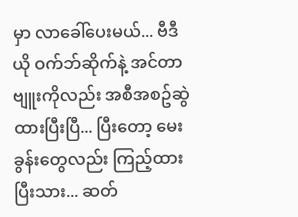မှာ လာခေါ်ပေးမယ်... ဗီဒီယို ဝက်ဘ်ဆိုက်နဲ့ အင်တာဗျူးကိုလည်း အစီအစဥ်ဆွဲထားပြီးပြီ... ပြီးတော့ မေးခွန်းတွေလည်း ကြည့်ထားပြီးသား... ဆတ်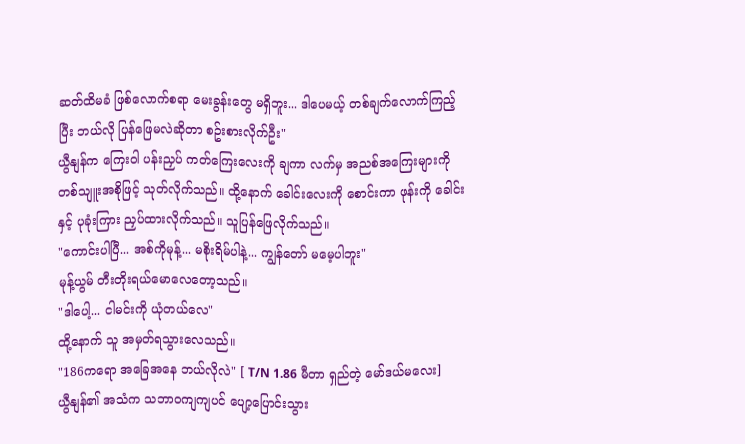ဆတ်ထိမခံ ဖြစ်လောက်စရာ မေးခွန်းတွေ မရှိဘူး... ဒါပေမယ့် တစ်ချက်လောက်ကြည့်ပြီး ဘယ်လို ပြန်ဖြေမလဲဆိုတာ စဥ်းစားလိုက်ဦး"
ယွီနျန်က ကြေးဝါ ပန်းညှပ် ကတ်ကြေးလေးကို ချကာ လက်မှ အညစ်အကြေးများကို တစ်သျူးအစိုဖြင့် သုတ်လိုက်သည်။ ထို့နောက် ခေါင်းလေးကို စောင်းကာ ဖုန်းကို ခေါင်းနှင့် ပုခုံးကြား ညှပ်ထားလိုက်သည်။ သူပြန်ဖြေလိုက်သည်။
"ကောင်းပါပြီ... အစ်ကိုမုန့်... မစိုးရိမ်ပါနဲ့... ကျွန်တော် မမေ့ပါဘူး"
မုန့်ယွမ် တီးတိုးရယ်မောလေတော့သည်။
"ဒါပေါ့... ငါမင်းကို ယုံတယ်လေ"
ထို့နောက် သူ အမှတ်ရသွားလေသည်။
"186ကရော အခြေအနေ ဘယ်လိုလဲ" [ T/N 1.86 မီတာ ရှည်တဲ့ မော်ဒယ်မလေး]
ယွီနျန်၏ အသံက သဘာဝကျကျပင် ပျော့ပြောင်းသွား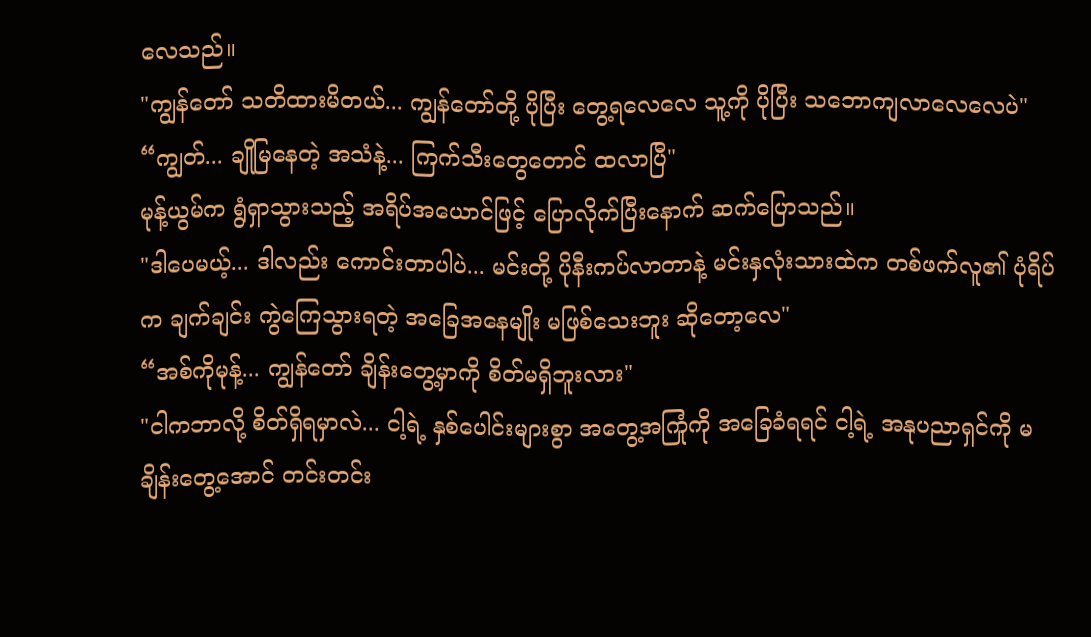လေသည်။
"ကျွန်တော် သတိထားမိတယ်... ကျွန်တော်တို့ ပိုပြီး တွေ့ရလေလေ သူ့ကို ပိုပြီး သဘောကျလာလေလေပဲ"
“ကျွတ်... ချိုမြနေတဲ့ အသံနဲ့... ကြက်သီးတွေတောင် ထလာပြီ"
မုန့်ယွမ်က ရွံရှာသွားသည့် အရိပ်အယောင်ဖြင့် ပြောလိုက်ပြီးနောက် ဆက်ပြောသည်။
"ဒါပေမယ့်... ဒါလည်း ကောင်းတာပါပဲ... မင်းတို့ ပိုနီးကပ်လာတာနဲ့ မင်းနှလုံးသားထဲက တစ်ဖက်လူ၏ ပုံရိပ်က ချက်ချင်း ကွဲကြေသွားရတဲ့ အခြေအနေမျိုး မဖြစ်သေးဘူး ဆိုတော့လေ"
“အစ်ကိုမုန့်... ကျွန်တော် ချိန်းတွေ့မှာကို စိတ်မရှိဘူးလား"
"ငါကဘာလို့ စိတ်ရှိရမှာလဲ... ငါ့ရဲ့ နှစ်ပေါင်းများစွာ အတွေ့အကြုံကို အခြေခံရရင် ငါ့ရဲ့ အနုပညာရှင်ကို မချိန်းတွေ့အောင် တင်းတင်း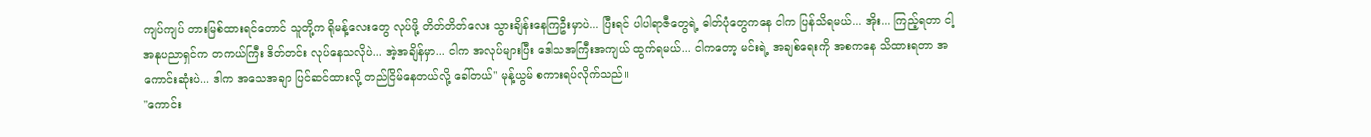ကျပ်ကျပ် တားမြစ်ထားရင်တောင် သူတို့က ရိုမန့်လေးတွေ လုပ်ဖို့ တိတ်တိတ်လေး သွားချိန်းနေကြဦးမှာပဲ... ပြီးရင် ပါပါရာဇီတွေရဲ့ ဓါတ်ပုံတွေကနေ ငါက ပြန်သိရမယ်... အိုး... ကြည့်ရတာ ငါ့အနုပညာရှင်က တကယ်ကြီး ဒိတ်တင်း လုပ်နေသလိုပဲ... အဲ့အချိန်မှာ... ငါက အလုပ်များပြီး ဒေါသအကြီးအကျယ် ထွက်ရမယ်... ငါကတော့ မင်းရဲ့ အချစ်ရေးကို အစကနေ သိထားရတာ အကောင်းဆုံးပဲ... ဒါက အသေအချာ ပြင်ဆင်ထားလို့ တည်ငြိမ်နေတယ်လို့ ခေါ်တယ်" မုန့်ယွမ် စကားရပ်လိုက်သည်။
"ကောင်း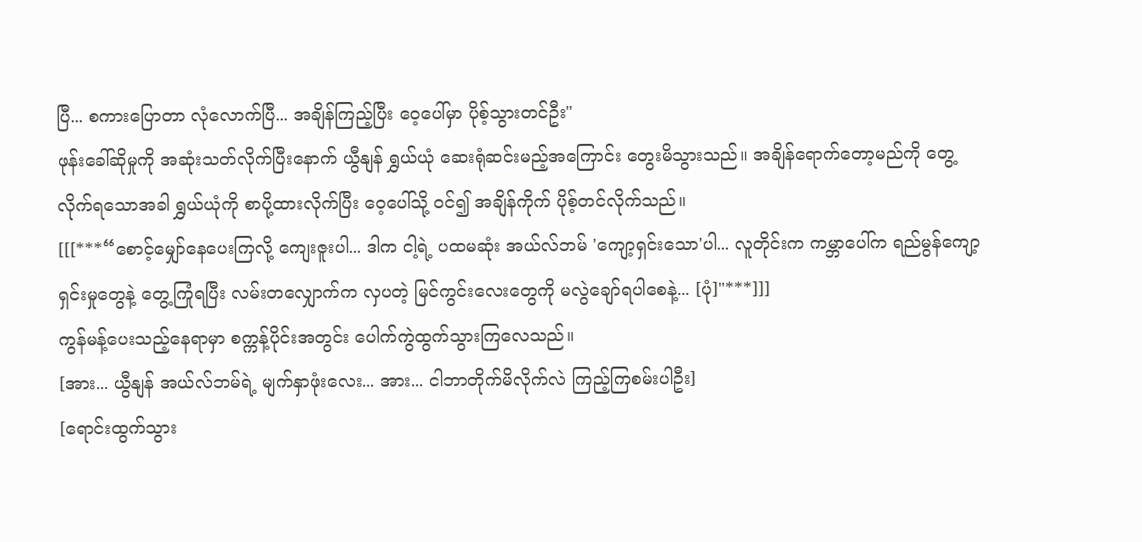ပြီ... စကားပြောတာ လုံလောက်ပြီ... အချိန်ကြည့်ပြီး ဝေ့ပေါ်မှာ ပိုစ့်သွားတင်ဦး"
ဖုန်းခေါ်ဆိုမှုကို အဆုံးသတ်လိုက်ပြီးနောက် ယွီနျန် ရွှယ်ယုံ ဆေးရုံဆင်းမည့်အကြောင်း တွေးမိသွားသည်။ အချိန်ရောက်တော့မည်ကို တွေ့လိုက်ရသောအခါ ရွှယ်ယုံကို စာပို့ထားလိုက်ပြီး ဝေ့ပေါ်သို့ ဝင်၍ အချိန်ကိုက် ပိုစ့်တင်လိုက်သည်။
[[[***“စောင့်မျှော်နေပေးကြလို့ ကျေးဇူးပါ... ဒါက ငါ့ရဲ့ ပထမဆုံး အယ်လ်ဘမ် 'ကျော့ရှင်းသော'ပါ... လူတိုင်းက ကမ္ဘာပေါ်က ရည်မွန်ကျော့ရှင်းမှုတွေနဲ့ တွေ့ကြုံရပြီး လမ်းတလျှောက်က လှပတဲ့ မြင်ကွင်းလေးတွေကို မလွဲချော်ရပါစေနဲ့... [ပုံ]"***]]]
ကွန်မန့်ပေးသည့်နေရာမှာ စက္ကန့်ပိုင်းအတွင်း ပေါက်ကွဲထွက်သွားကြလေသည်။
[အား... ယွီနျန် အယ်လ်ဘမ်ရဲ့ မျက်နှာဖုံးလေး... အား... ငါဘာတိုက်မိလိုက်လဲ ကြည့်ကြစမ်းပါဦး]
[ရောင်းထွက်သွား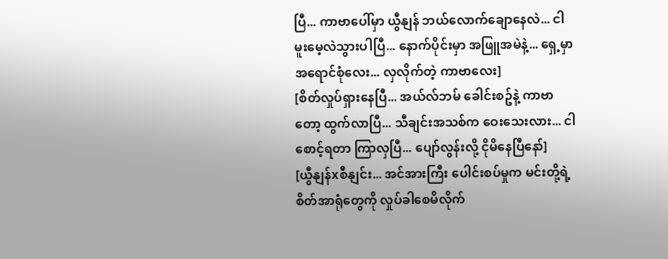ပြီ... ကာဗာပေါ်မှာ ယွီနျန် ဘယ်လောက်ချောနေလဲ... ငါမူးမေ့လဲသွားပါပြီ... နောက်ပိုင်းမှာ အဖြူအမဲနဲ့... ရှေ့မှာ အရောင်စုံလေး... လှလိုက်တဲ့ ကာဗာလေး]
[စိတ်လှုပ်ရှားနေပြီ... အယ်လ်ဘမ် ခေါင်းစဥ်နဲ့ ကာဗာတော့ ထွက်လာပြီ... သီချင်းအသစ်က ဝေးသေးလား... ငါစောင့်ရတာ ကြာလှပြီ... ပျော်လွန်းလို့ ငိုမိနေပြီနော်]
[ယွီနျန်xစီနျင်း... အင်အားကြီး ပေါင်းစပ်မှုက မင်းတို့ရဲ့ စိတ်အာရုံတွေကို လှုပ်ခါစေမိလိုက်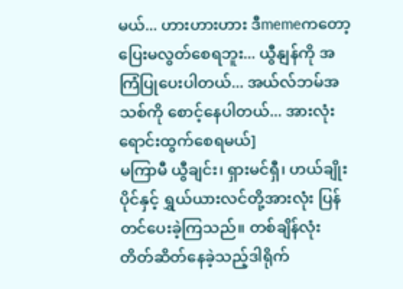မယ်... ဟားဟားဟား ဒီmemeကတော့ ပြေးမလွတ်စေရဘူး... ယွီနျန်ကို အကြံပြုပေးပါတယ်... အယ်လ်ဘမ်အသစ်ကို စောင့်နေပါတယ်... အားလုံး ရောင်းထွက်စေရမယ်]
မကြာမီ ယွီချင်း၊ ရှားမင်ရှီ၊ ဟယ်ချိုးပိုင်နှင့် ရွှယ်ယားလင်တို့အားလုံး ပြန်တင်ပေးခဲ့ကြသည်။ တစ်ချိန်လုံး တိတ်ဆိတ်နေခဲ့သည့်ဒါရိုက်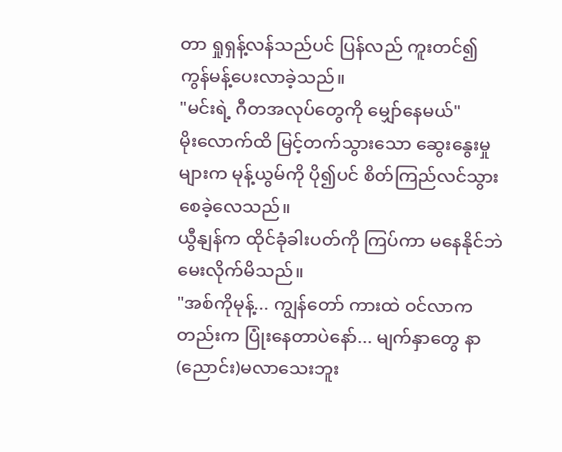တာ ရှုရှန့်လန်သည်ပင် ပြန်လည် ကူးတင်၍ ကွန်မန့်ပေးလာခဲ့သည်။
"မင်းရဲ့ ဂီတအလုပ်တွေကို မျှော်နေမယ်"
မိုးလောက်ထိ မြင့်တက်သွားသော ဆွေးနွေးမှုများက မုန့်ယွမ်ကို ပို၍ပင် စိတ်ကြည်လင်သွားစေခဲ့လေသည်။
ယွီနျန်က ထိုင်ခုံခါးပတ်ကို ကြပ်ကာ မနေနိုင်ဘဲ မေးလိုက်မိသည်။
"အစ်ကိုမုန့်... ကျွန်တော် ကားထဲ ဝင်လာကတည်းက ပြုံးနေတာပဲနော်... မျက်နှာတွေ နာ(ညောင်း)မလာသေးဘူး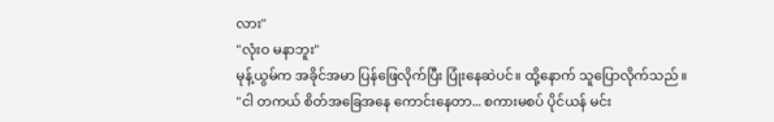လား"
"လုံးဝ မနာဘူး"
မုန့်ယွမ်က အခိုင်အမာ ပြန်ဖြေလိုက်ပြီး ပြုံးနေဆဲပင်။ ထို့နောက် သူပြောလိုက်သည်။
"ငါ တကယ် စိတ်အခြေအနေ ကောင်းနေတာ... စကားမစပ် ပိုင်ယန် မင်း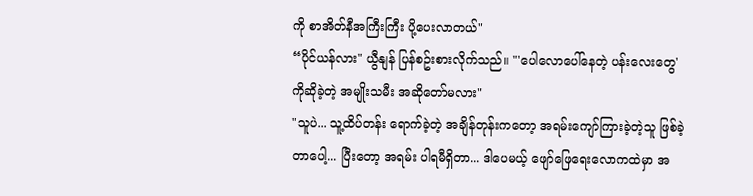ကို စာအိတ်နီအကြီးကြီး ပို့ပေးလာတယ်"
“ပိုင်ယန်လား" ယွီနျန် ပြန်စဥ်းစားလိုက်သည်။ "'ပေါလောပေါ်နေတဲ့ ပန်းလေးတွေ' ကိုဆိုခဲ့တဲ့ အမျိုးသမီး အဆိုတော်မလား"
"သူပဲ... သူ့ထိပ်တန်း ရောက်ခဲ့တဲ့ အချိန်တုန်းကတော့ အရမ်းကျော်ကြားခဲ့တဲ့သူ ဖြစ်ခဲ့တာပေါ့... ပြီးတော့ အရမ်း ပါရမီရှိတာ... ဒါပေမယ့် ဖျော်ဖြေရေးလောကထဲမှာ အ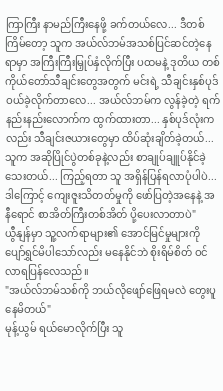ကြာကြီး နာမည်ကြီးနေဖို့ ခက်တယ်လေ... ဒီတစ်ကြိမ်တော့ သူက အယ်လ်ဘမ်အသစ်ပြင်ဆင်တဲ့နေရာမှာ အကြီးကြီးမြှုပ်နှံလိုက်ပြီး ပထမနဲ့ ဒုတိယ တစ်ကိုယ်တော်သီချင်းတွေအတွက် မင်းရဲ့ သီချင်းနှစ်ပုဒ် ဝယ်ခဲ့လိုက်တာလေ... အယ်လ်ဘမ်က လွန်ခဲ့တဲ့ ရက်နည်းနည်းလောက်က ထွက်ထားတာ... နှစ်ပုဒ်လုံးကလည်း သီချင်းဇယားတွေမှာ ထိပ်ဆုံးချိတ်ခဲ့တယ်... သူက အဆိုပြိုင်ပွဲတစ်ခုနဲ့လည်း စာချုပ်ချူပ်နိုင်ခဲ့သေးတယ်... ကြည့်ရတာ သူ အရှိန်ပြန်ရလာပုံပါပဲ... ဒါကြောင့် ကျေးဇူးသိတတ်မှုကို ဖော်ပြတဲ့အနေနဲ့ အနီရောင် စာအိတ်ကြီးတစ်အိတ် ပို့ပေးလာတာပဲ"
ယွီနျန်မှာ သူ့လက်ရာများ၏ အောင်မြင်မှုများကို ပျော်ရွှင်မိပါသော်လည်း မနေနိုင်ဘဲ စိုးရိမ်စိတ် ဝင်လာရပြန်လေသည်။
"အယ်လ်ဘမ်သစ်ကို ဘယ်လိုဖျော်ဖြေရမလဲ တွေးပူနေမိတယ်"
မုန့်ယွမ် ရယ်မောလိုက်ပြီး သူ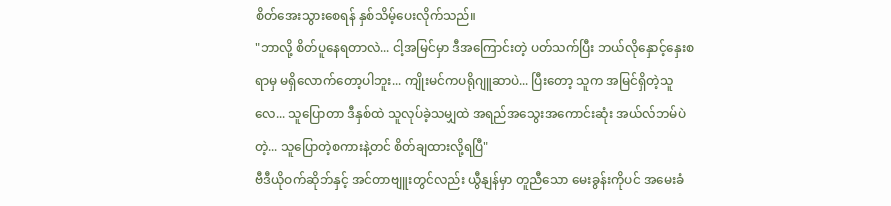စိတ်အေးသွားစေရန် နှစ်သိမ့်ပေးလိုက်သည်။
"ဘာလို့ စိတ်ပူနေရတာလဲ... ငါ့အမြင်မှာ ဒီအကြောင်းတဲ့ ပတ်သက်ပြီး ဘယ်လိုနှောင့်နှေးစရာမှ မရှိလောက်တော့ပါဘူး... ကျိုးမင်ကပရိုဂျူဆာပဲ... ပြီးတော့ သူက အမြင်ရှိတဲ့သူလေ... သူပြောတာ ဒီနှစ်ထဲ သူလုပ်ခဲ့သမျှထဲ အရည်အသွေးအကောင်းဆုံး အယ်လ်ဘမ်ပဲတဲ့... သူပြောတဲ့စကားနဲ့တင် စိတ်ချထားလို့ရပြီ"
ဗီဒီယိုဝက်ဆိုဘ်နှင့် အင်တာဗျူးတွင်လည်း ယွီနျန်မှာ တူညီသော မေးခွန်းကိုပင် အမေးခံ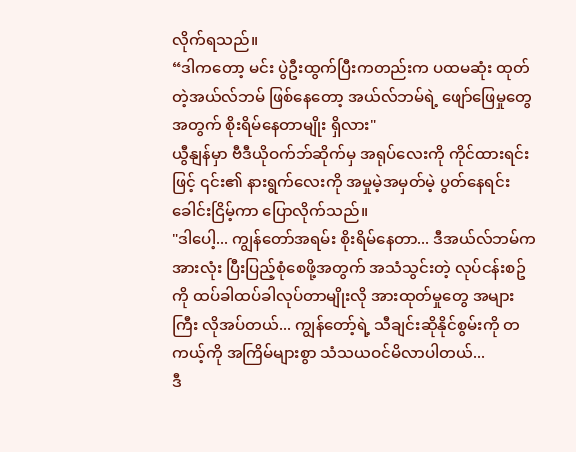လိုက်ရသည်။
“ဒါကတော့ မင်း ပွဲဦးထွက်ပြီးကတည်းက ပထမဆုံး ထုတ်တဲ့အယ်လ်ဘမ် ဖြစ်နေတော့ အယ်လ်ဘမ်ရဲ့ ဖျော်ဖြေမှုတွေအတွက် စိုးရိမ်နေတာမျိုး ရှိလား"
ယွီနျန်မှာ ဗီဒီယိုဝက်ဘ်ဆိုက်မှ အရုပ်လေးကို ကိုင်ထားရင်းဖြင့် ၎င်း၏ နားရွက်လေးကို အမှုမဲ့အမှတ်မဲ့ ပွတ်နေရင်း ခေါင်းငြိမ့်ကာ ပြောလိုက်သည်။
"ဒါပေါ့... ကျွန်တော်အရမ်း စိုးရိမ်နေတာ... ဒီအယ်လ်ဘမ်က အားလုံး ပြီးပြည့်စုံစေဖို့အတွက် အသံသွင်းတဲ့ လုပ်ငန်းစဥ်ကို ထပ်ခါထပ်ခါလုပ်တာမျိုးလို အားထုတ်မှုတွေ အများကြီး လိုအပ်တယ်... ကျွန်တော့်ရဲ့ သီချင်းဆိုနိုင်စွမ်းကို တကယ့်ကို အကြိမ်များစွာ သံသယဝင်မိလာပါတယ်...
ဒီ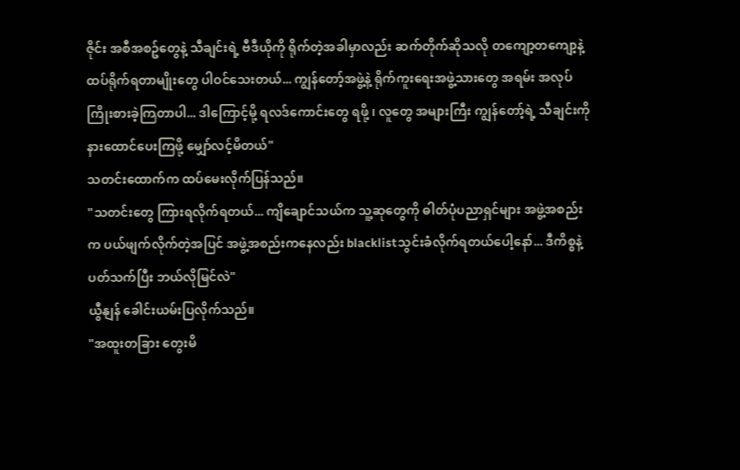ဇိုင်း အစီအစဥ်တွေနဲ့ သီချင်းရဲ့ ဗီဒီယိုကို ရိုက်တဲ့အခါမှာလည်း ဆက်တိုက်ဆိုသလို တကျော့တကျော့နဲ့ ထပ်ရိုက်ရတာမျိုးတွေ ပါဝင်သေးတယ်... ကျွန်တော့်အဖွဲ့နဲ့ ရိုက်ကူးရေးအဖွဲ့သားတွေ အရမ်း အလုပ်ကြိုးစားခဲ့ကြတာပါ... ဒါကြောင့်မို့ ရလဒ်ကောင်းတွေ ရဖို့ ၊ လူတွေ အများကြီး ကျွန်တော့်ရဲ့ သီချင်းကို နားထောင်ပေးကြဖို့ မျှော်လင့်မိတယ်"
သတင်းထောက်က ထပ်မေးလိုက်ပြန်သည်။
"သတင်းတွေ ကြားရလိုက်ရတယ်... ကျိချောင်သယ်က သူ့ဆုတွေကို ဓါတ်ပုံပညာရှင်များ အဖွဲ့အစည်းက ပယ်ဖျက်လိုက်တဲ့အပြင် အဖွဲ့အစည်းကနေလည်း blacklistသွင်းခံလိုက်ရတယ်ပေါ့နော်... ဒီကိစ္စနဲ့ ပတ်သက်ပြီး ဘယ်လိုမြင်လဲ"
ယွီနျန် ခေါင်းယမ်းပြလိုက်သည်။
"အထူးတခြား တွေးမိ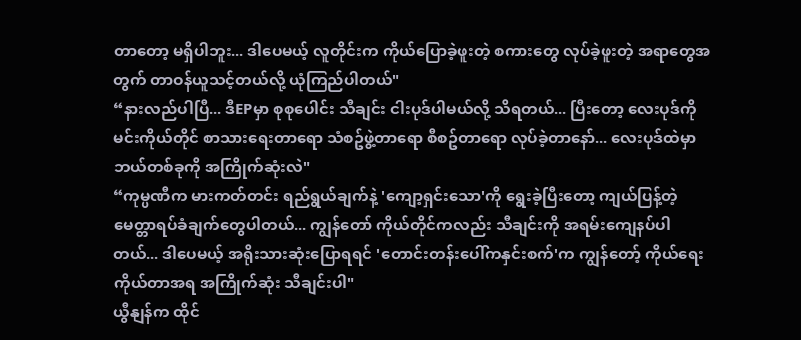တာတော့ မရှိပါဘူး... ဒါပေမယ့် လူတိုင်းက ကိုယ်ပြောခဲ့ဖူးတဲ့ စကားတွေ လုပ်ခဲ့ဖူးတဲ့ အရာတွေအတွက် တာဝန်ယူသင့်တယ်လို့ ယုံကြည်ပါတယ်"
“နားလည်ပါပြီ... ဒီEPမှာ စုစုပေါင်း သီချင်း ငါးပုဒ်ပါမယ်လို့ သိရတယ်... ပြီးတော့ လေးပုဒ်ကို မင်းကိုယ်တိုင် စာသားရေးတာရော သံစဥ်ဖွဲ့တာရော စီစဥ်တာရော လုပ်ခဲ့တာနော်... လေးပုဒ်ထဲမှာ ဘယ်တစ်ခုကို အကြိုက်ဆုံးလဲ"
“ကုမ္ပဏီက မားကတ်တင်း ရည်ရွယ်ချက်နဲ့ 'ကျော့ရှင်းသော'ကို ရွေးခဲ့ပြီးတော့ ကျယ်ပြန့်တဲ့ မေတ္တာရပ်ခံချက်တွေပါတယ်... ကျွန်တော် ကိုယ်တိုင်ကလည်း သီချင်းကို အရမ်းကျေနပ်ပါတယ်... ဒါပေမယ့် အရိုးသားဆုံးပြောရရင် 'တောင်းတန်းပေါ်ကနှင်းစက်'က ကျွန်တော့် ကိုယ်ရေးကိုယ်တာအရ အကြိုက်ဆုံး သီချင်းပါ"
ယွီနျန်က ထိုင်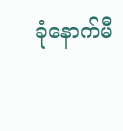ခုံနောက်မီ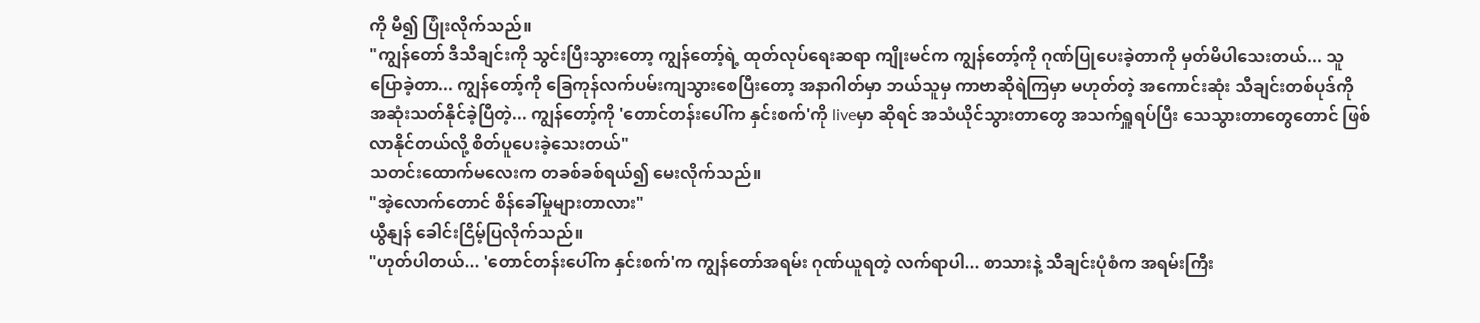ကို မီ၍ ပြုံးလိုက်သည်။
"ကျွန်တော် ဒီသီချင်းကို သွင်းပြီးသွားတော့ ကျွန်တော့်ရဲ့ ထုတ်လုပ်ရေးဆရာ ကျိုးမင်က ကျွန်တော့်ကို ဂုဏ်ပြုပေးခဲ့တာကို မှတ်မိပါသေးတယ်... သူပြောခဲ့တာ... ကျွန်တော့်ကို ခြေကုန်လက်ပမ်းကျသွားစေပြီးတော့ အနာဂါတ်မှာ ဘယ်သူမှ ကာဗာဆိုရဲကြမှာ မဟုတ်တဲ့ အကောင်းဆုံး သီချင်းတစ်ပုဒ်ကို အဆုံးသတ်နိုင်ခဲ့ပြီတဲ့... ကျွန်တော့်ကို 'တောင်တန်းပေါ်က နှင်းစက်'ကို liveမှာ ဆိုရင် အသံယိုင်သွားတာတွေ အသက်ရှူရပ်ပြီး သေသွားတာတွေတောင် ဖြစ်လာနိုင်တယ်လို့ စိတ်ပူပေးခဲ့သေးတယ်"
သတင်းထောက်မလေးက တခစ်ခစ်ရယ်၍ မေးလိုက်သည်။
"အဲ့လောက်တောင် စိန်ခေါ်မှုများတာလား"
ယွီနျန် ခေါင်းငြိမ့်ပြလိုက်သည်။
"ဟုတ်ပါတယ်... 'တောင်တန်းပေါ်က နှင်းစက်'က ကျွန်တော်အရမ်း ဂုဏ်ယူရတဲ့ လက်ရာပါ... စာသားနဲ့ သီချင်းပုံစံက အရမ်းကြီး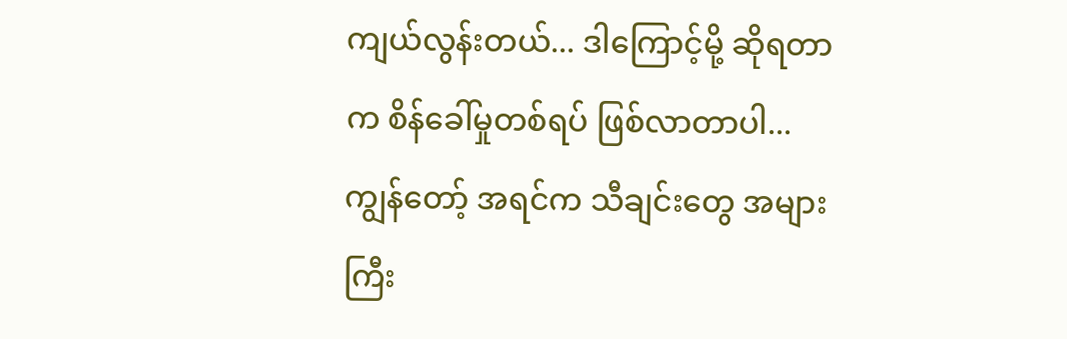ကျယ်လွန်းတယ်... ဒါကြောင့်မို့ ဆိုရတာက စိန်ခေါ်မှုတစ်ရပ် ဖြစ်လာတာပါ... ကျွန်တော့် အရင်က သီချင်းတွေ အများကြီး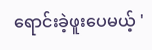ရောင်းခဲ့ဖူးပေမယ့် '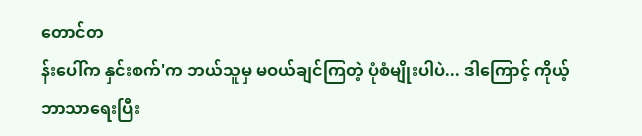တောင်တ
န်းပေါ်က နှင်းစက်'က ဘယ်သူမှ မဝယ်ချင်ကြတဲ့ ပုံစံမျိုးပါပဲ... ဒါကြောင့် ကိုယ့်ဘာသာရေးပြီး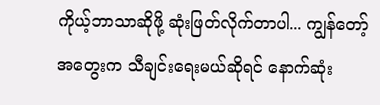ကိုယ့်ဘာသာဆိုဖို့ ဆုံးဖြတ်လိုက်တာပါ... ကျွန်တော့်အတွေးက သီချင်းရေးမယ်ဆိုရင် နောက်ဆုံး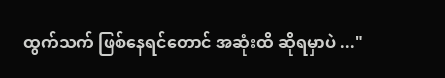ထွက်သက် ဖြစ်နေရင်တောင် အဆုံးထိ ဆိုရမှာပဲ ..."